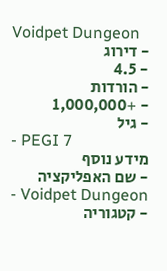Voidpet Dungeon
- דירוג
- 4.5
- הורדות
- +1,000,000
- גיל
- PEGI 7
מידע נוסף
- שם האפליקציה
- Voidpet Dungeon
- קטגוריה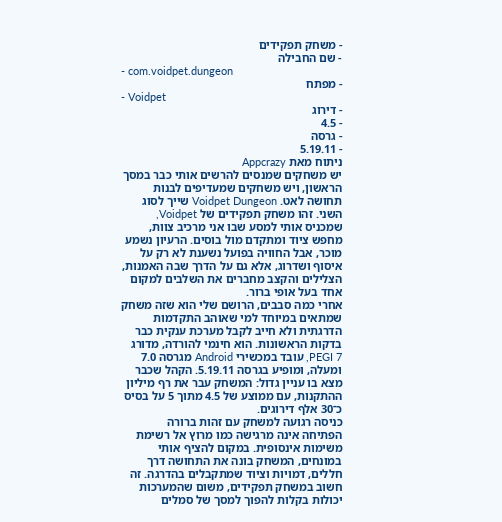- משחק תפקידים
- שם החבילה
- com.voidpet.dungeon
- מפתח
- Voidpet
- דירוג
- 4.5
- גרסה
- 5.19.11
ניתוח מאת Appcrazy
יש משחקים שמנסים להרשים אותי כבר במסך הראשון, ויש משחקים שמעדיפים לבנות תחושה לאט. Voidpet Dungeon שייך לסוג השני. זהו משחק תפקידים של Voidpet, שמכניס אותי למסע שבו אני מרכיב צוות, מחפש ציוד ומתקדם מול בוסים. הרעיון נשמע מוכר, אבל החוויה בפועל נשענת לא רק על איסוף ושדרוג, אלא גם על הדרך שבה האמנות, הצלילים והקצב מחברים את השלבים למקום אחד בעל אופי ברור.
אחרי כמה סבבים, הרושם שלי הוא שזה משחק שמתאים במיוחד למי שאוהב התקדמות הדרגתית ולא חייב לקבל מערכת ענקית כבר בדקות הראשונות. הוא חינמי להורדה, מדורג PEGI 7, עובד במכשירי Android מגרסה 7.0 ומעלה, ומופיע בגרסה 5.19.11. הקהל שכבר מצא בו עניין גדול: המשחק עבר את רף מיליון ההתקנות, עם ממוצע של 4.5 מתוך 5 על בסיס כ־30 אלף דירוגים.
כניסה רגועה למשחק עם זהות ברורה
הפתיחה אינה מרגישה כמו מרוץ אל רשימת משימות אינסופית. במקום להציף אותי במונחים, המשחק בונה את התחושה דרך חללים, דמויות וציוד שמתקבלים בהדרגה. זה חשוב במשחק תפקידים, משום שהמערכות יכולות בקלות להפוך למסך של סמלים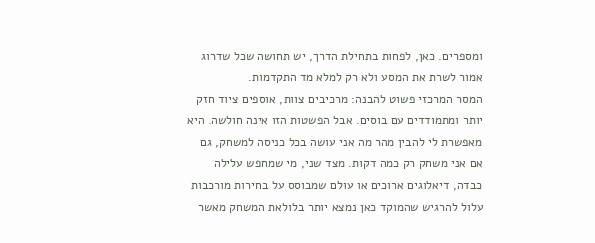ומספרים. כאן, לפחות בתחילת הדרך, יש תחושה שכל שדרוג אמור לשרת את המסע ולא רק למלא מד התקדמות.
המסר המרכזי פשוט להבנה: מרכיבים צוות, אוספים ציוד חזק יותר ומתמודדים עם בוסים. אבל הפשטות הזו אינה חולשה. היא מאפשרת לי להבין מהר מה אני עושה בכל כניסה למשחק, גם אם אני משחק רק כמה דקות. מצד שני, מי שמחפש עלילה כבדה, דיאלוגים ארוכים או עולם שמבוסס על בחירות מורכבות עלול להרגיש שהמוקד כאן נמצא יותר בלולאת המשחק מאשר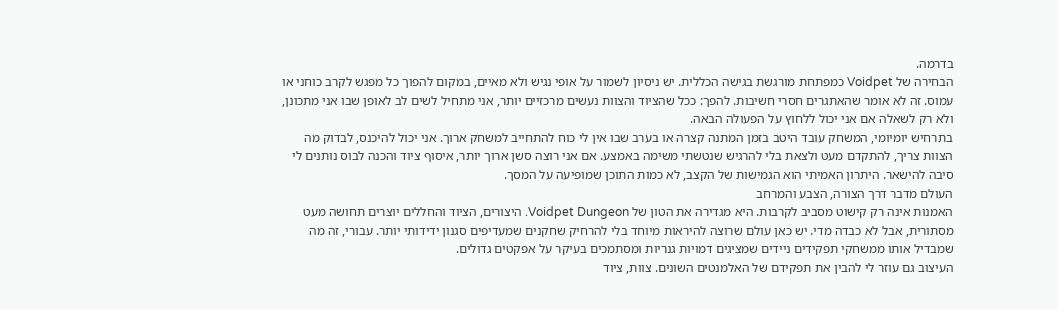בדרמה.
הבחירה של Voidpet כמפתחת מורגשת בגישה הכללית. יש ניסיון לשמור על אופי נגיש ולא מאיים, במקום להפוך כל מפגש לקרב כוחני או עמוס. זה לא אומר שהאתגרים חסרי חשיבות. להפך: ככל שהציוד והצוות נעשים מרכזיים יותר, אני מתחיל לשים לב לאופן שבו אני מתכונן, ולא רק לשאלה אם אני יכול ללחוץ על הפעולה הבאה.
בתרחיש יומיומי, המשחק עובד היטב בזמן המתנה קצרה או בערב שבו אין לי כוח להתחייב למשחק ארוך. אני יכול להיכנס, לבדוק מה הצוות צריך, להתקדם מעט ולצאת בלי להרגיש שנטשתי משימה באמצע. אם אני רוצה סשן ארוך יותר, איסוף ציוד והכנה לבוס נותנים לי סיבה להישאר. היתרון האמיתי הוא הגמישות של הקצב, לא כמות התוכן שמופיעה על המסך.
העולם מדבר דרך הצורה, הצבע והמרחב
האמנות אינה רק קישוט מסביב לקרבות. היא מגדירה את הטון של Voidpet Dungeon. היצורים, הציוד והחללים יוצרים תחושה מעט מסתורית, אבל לא כבדה מדי. יש כאן עולם שרוצה להיראות מיוחד בלי להרחיק שחקנים שמעדיפים סגנון ידידותי יותר. עבורי, זה מה שמבדיל אותו ממשחקי תפקידים ניידים שמציגים דמויות גנריות ומסתמכים בעיקר על אפקטים גדולים.
העיצוב גם עוזר לי להבין את תפקידם של האלמנטים השונים. צוות, ציוד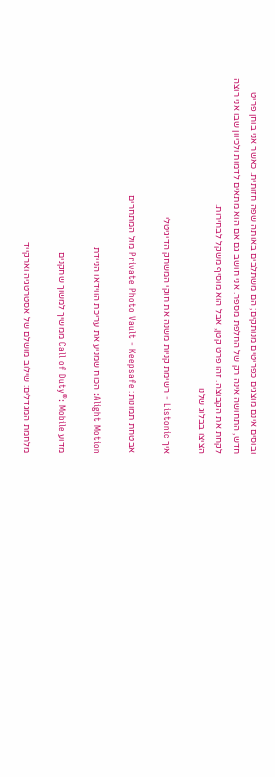ובוסים אינם מוצגים כפריטים מנותקים; הם משתלבים באותה שפה חזותית. כאשר אני בוחן פריט חדש, התחושה אינה רק של החלפת מספר. אני חושב גם אם הוא מתאים לדמות ולכיוון שבו אני רוצה לקחת את הקבוצה. זהו פרט קטן, אבל הוא מוסיף משקל לבחירות.
הציצו בבלוג שלנו

איך Listonic - רשימת קניות משנה את חוקי המשחק הדיגיטלי

אבטחת תמונות: Private Photo Vault - Keepsafe מול המתחרים

Alight Motion: הכוח שמניע את עריכת הווידאו הניידת

מדוע Call of Duty®: Mobile ממשיך למשוך שחקנים

מלחמת המגדלים: שילוב מושלם של אסטרטגיה וארקייד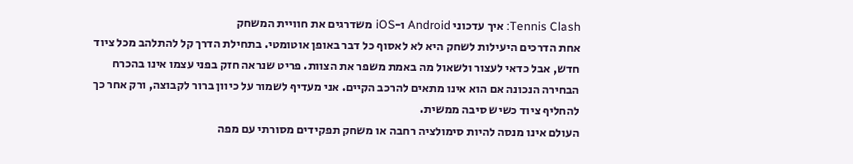Tennis Clash: איך עדכוני Android ו-iOS משדרגים את חוויית המשחק
אחת הדרכים היעילות לשחק היא לא לאסוף כל דבר באופן אוטומטי. בתחילת הדרך קל להתלהב מכל ציוד חדש, אבל כדאי לעצור ולשאול מה באמת משפר את הצוות. פריט שנראה חזק בפני עצמו אינו בהכרח הבחירה הנכונה אם הוא אינו מתאים להרכב הקיים. אני מעדיף לשמור על כיוון ברור לקבוצה, ורק אחר כך להחליף ציוד כשיש סיבה ממשית.
העולם אינו מנסה להיות סימולציה רחבה או משחק תפקידים מסורתי עם מפה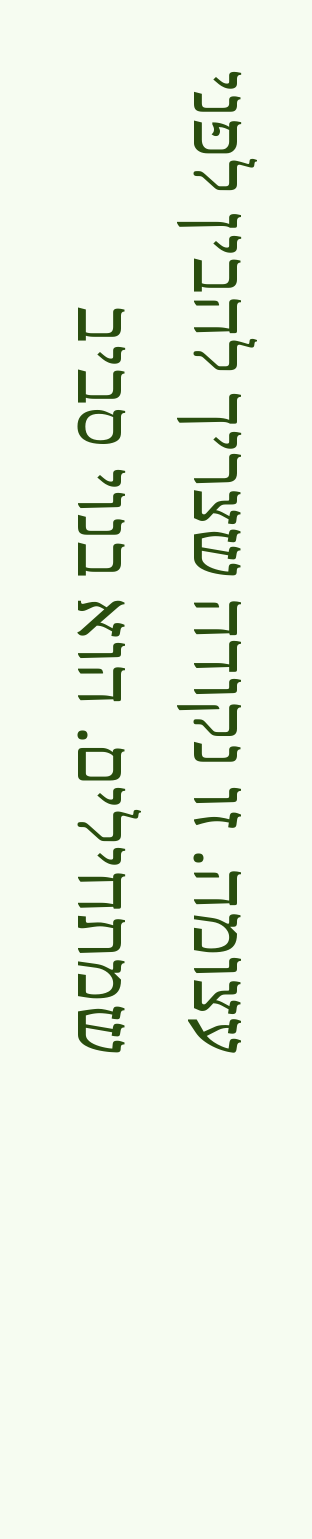עצומה. זו נקודה שצריך להבין לפני שמתחילים. הוא בנוי סביב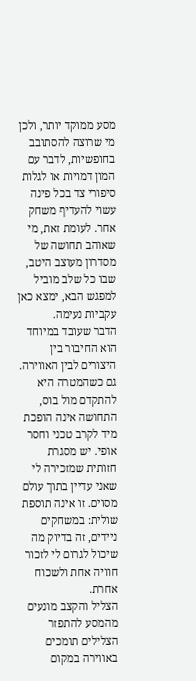מסע ממוקד יותר, ולכן מי שרוצה להסתובב בחופשיות, לדבר עם המון דמויות או לגלות סיפורי צד בכל פינה עשוי להעדיף משחק אחר. לעומת זאת, מי שאוהב תחושה של מסדרון מעוצב היטב, שבו כל שלב מוביל למפגש הבא, ימצא כאן עקביות נעימה.
הדבר שעובד במיוחד הוא החיבור בין היצורים לבין האווירה. גם כשהמטרה היא להתקדם מול בוס, התחושה אינה הופכת מיד לקרב טכני וחסר אופי. יש מסגרת חזותית שמזכירה לי שאני עדיין בתוך עולם מסוים. זו אינה תוספת שולית: במשחקים ניידים, זה בדיוק מה שיכול לגרום לי לזכור חוויה אחת ולשכוח אחרת.
הצליל והקצב מונעים מהמסע להתפזר
הצלילים תומכים באווירה במקום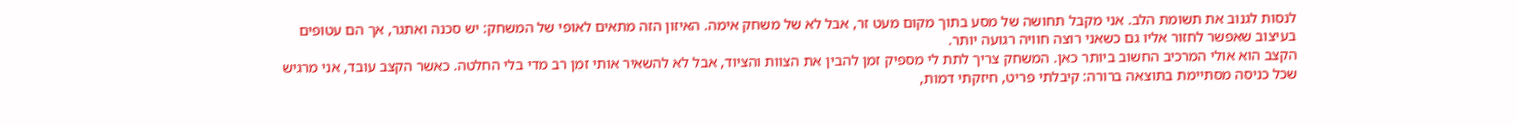לנסות לגנוב את תשומת הלב. אני מקבל תחושה של מסע בתוך מקום מעט זר, אבל לא של משחק אימה. האיזון הזה מתאים לאופי של המשחק: יש סכנה ואתגר, אך הם עטופים בעיצוב שאפשר לחזור אליו גם כשאני רוצה חוויה רגועה יותר.
הקצב הוא אולי המרכיב החשוב ביותר כאן. המשחק צריך לתת לי מספיק זמן להבין את הצוות והציוד, אבל לא להשאיר אותי זמן רב מדי בלי החלטה. כאשר הקצב עובד, אני מרגיש שכל כניסה מסתיימת בתוצאה ברורה: קיבלתי פריט, חיזקתי דמות,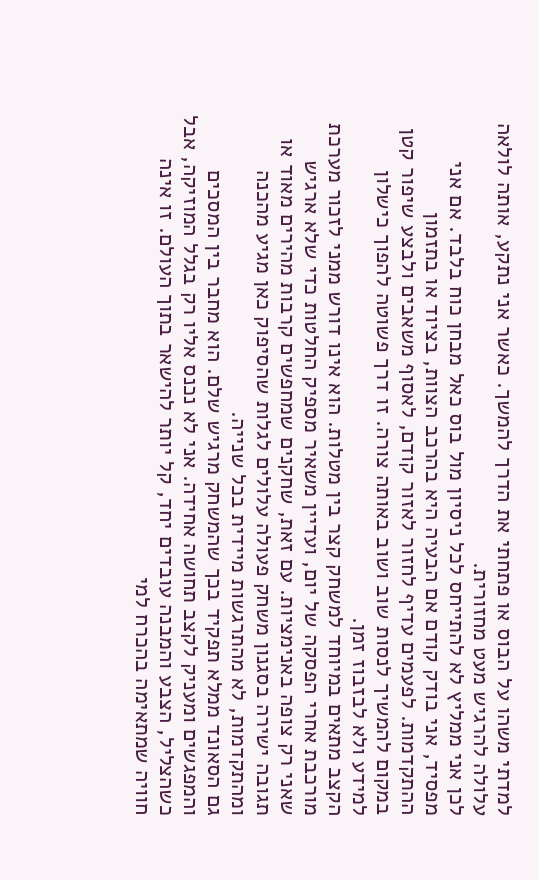למדתי משהו על הבוס או פתחתי את הדרך להמשך. כאשר אני נתקע, אותה לולאה עלולה להרגיש מעט מחזורית.
לכן אני ממליץ לא להתייחס לכל ניסיון מול בוס כאל מבחן כוח בלבד. אם אני מפסיד, אני בודק קודם אם הבעיה היא בהרכב הצוות, בציוד או בתזמון ההתקדמות. לפעמים עדיף לחזור לאזור קודם, לאסוף משאבים ולבצע שיפור קטן במקום להמשיך לנסות שוב ושוב באותה צורה. זו דרך פשוטה להפוך כישלון למידע ולא לבזבוז זמן.
הקצב מתאים במיוחד למשחק קצר בין מטלות. הוא אינו דורש ממני לזכור מערכת מורכבת אחרי הפסקה של יום, ועדיין משאיר מספיק החלטות כדי שלא ארגיש שאני רק צופה באנימציות. עם זאת, שחקנים שמחפשים קרבות מהירים מאוד או תגובה ישירה בסגנון משחק פעולה עלולים לגלות שהסיפוק כאן מגיע מהכנה ומהתקדמות, לא מהתרגשות מיידית בכל שנייה.
גם הסאונד ממלא תפקיד בכך שהמשחק מרגיש שלם. הוא מחבר בין המסכים והמפגשים ומעניק לקצב תחושה אחידה. אני לא נכנס אליו רק בגלל המוזיקה, אבל כשהצליל, הצבע והמבנה עובדים יחד, קל יותר להישאר בתוך העולם. זו אינה חוויה שמתאימה בהכרח למי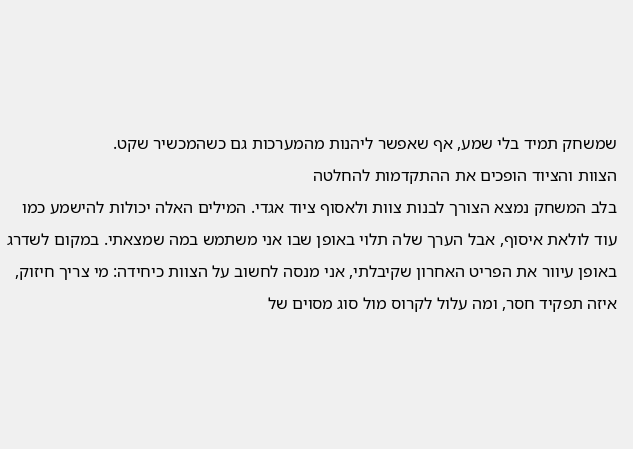שמשחק תמיד בלי שמע, אף שאפשר ליהנות מהמערכות גם כשהמכשיר שקט.
הצוות והציוד הופכים את ההתקדמות להחלטה
בלב המשחק נמצא הצורך לבנות צוות ולאסוף ציוד אגדי. המילים האלה יכולות להישמע כמו עוד לולאת איסוף, אבל הערך שלה תלוי באופן שבו אני משתמש במה שמצאתי. במקום לשדרג באופן עיוור את הפריט האחרון שקיבלתי, אני מנסה לחשוב על הצוות כיחידה: מי צריך חיזוק, איזה תפקיד חסר, ומה עלול לקרוס מול סוג מסוים של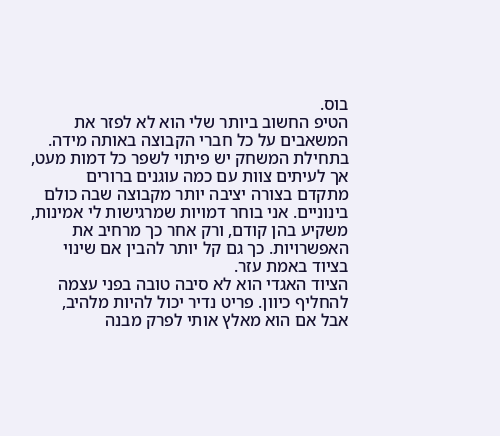בוס.
הטיפ החשוב ביותר שלי הוא לא לפזר את המשאבים על כל חברי הקבוצה באותה מידה. בתחילת המשחק יש פיתוי לשפר כל דמות מעט, אך לעיתים צוות עם כמה עוגנים ברורים מתקדם בצורה יציבה יותר מקבוצה שבה כולם בינוניים. אני בוחר דמויות שמרגישות לי אמינות, משקיע בהן קודם, ורק אחר כך מרחיב את האפשרויות. כך גם קל יותר להבין אם שינוי בציוד באמת עזר.
הציוד האגדי הוא לא סיבה טובה בפני עצמה להחליף כיוון. פריט נדיר יכול להיות מלהיב, אבל אם הוא מאלץ אותי לפרק מבנה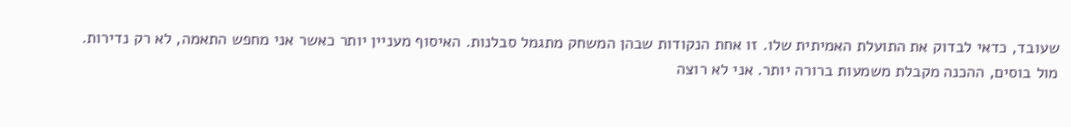שעובד, כדאי לבדוק את התועלת האמיתית שלו. זו אחת הנקודות שבהן המשחק מתגמל סבלנות. האיסוף מעניין יותר כאשר אני מחפש התאמה, לא רק נדירות.
מול בוסים, ההכנה מקבלת משמעות ברורה יותר. אני לא רוצה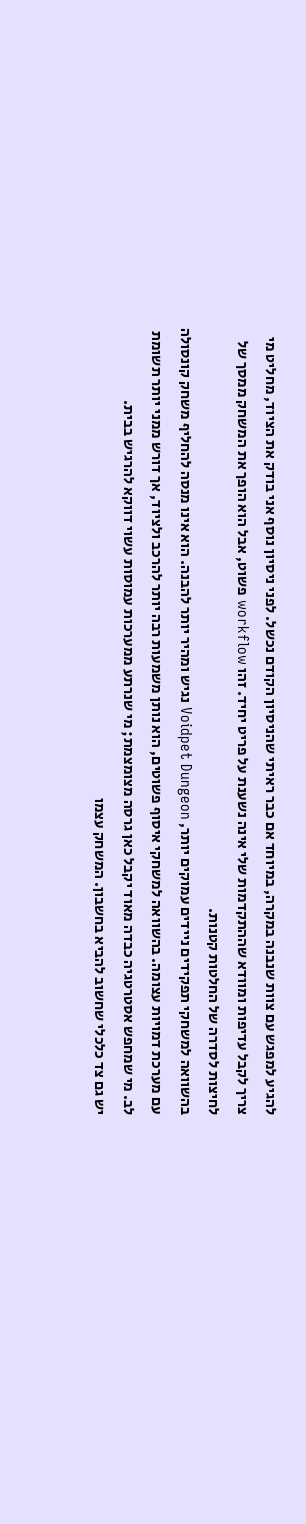להגיע למפגש עם צוות שנבנה במקרה, במיוחד אם כבר ראיתי שהניסיון הקודם נכשל. לפני ניסיון נוסף אני בודק את הציוד, מחליט מי צריך לקבל עדיפות ומוודא שההתקדמות שלי אינה נשענת על פריט יחיד. זהו workflow פשוט, אבל הוא הופך את המשחק ממסך של לחיצות לסדרה של החלטות קטנות.
בהשוואה למשחקי תפקידים ניידים עמוקים יותר, Voidpet Dungeon נגיש ומהיר יותר להבנה. הוא אינו מנסה להחליף משחק קונסולה עם מערכת דמויות עצומה. בהשוואה למשחקי איסוף פשוטים, הוא נותן משמעות רבה יותר להרכב ולציוד, אך דורש ממני יותר תשומת לב. מי שמחפש אסטרטגיה כבדה מאוד יקבל כאן גרסה מצומצמת; מי שנרתע ממערכות עמוסות עשוי דווקא להרגיש בבית.
יש גם צד כלכלי שחשוב להביא בחשבון. המשחק עצמו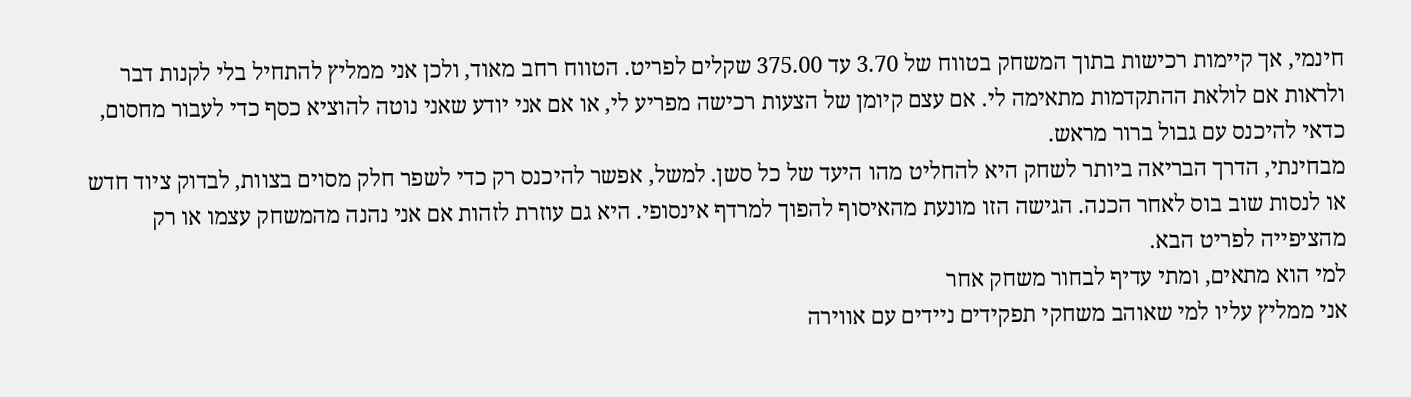חינמי, אך קיימות רכישות בתוך המשחק בטווח של 3.70 עד 375.00 שקלים לפריט. הטווח רחב מאוד, ולכן אני ממליץ להתחיל בלי לקנות דבר ולראות אם לולאת ההתקדמות מתאימה לי. אם עצם קיומן של הצעות רכישה מפריע לי, או אם אני יודע שאני נוטה להוציא כסף כדי לעבור מחסום, כדאי להיכנס עם גבול ברור מראש.
מבחינתי, הדרך הבריאה ביותר לשחק היא להחליט מהו היעד של כל סשן. למשל, אפשר להיכנס רק כדי לשפר חלק מסוים בצוות, לבדוק ציוד חדש או לנסות שוב בוס לאחר הכנה. הגישה הזו מונעת מהאיסוף להפוך למרדף אינסופי. היא גם עוזרת לזהות אם אני נהנה מהמשחק עצמו או רק מהציפייה לפריט הבא.
למי הוא מתאים, ומתי עדיף לבחור משחק אחר
אני ממליץ עליו למי שאוהב משחקי תפקידים ניידים עם אווירה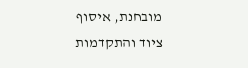מובחנת, איסוף ציוד והתקדמות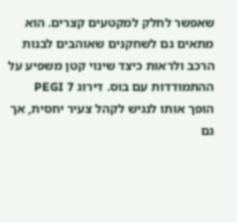שאפשר לחלק למקטעים קצרים. הוא מתאים גם לשחקנים שאוהבים לבנות הרכב ולראות כיצד שינוי קטן משפיע על ההתמודדות עם בוס. דירוג PEGI 7 הופך אותו לנגיש לקהל צעיר יחסית, אך גם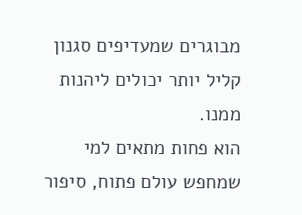מבוגרים שמעדיפים סגנון קליל יותר יכולים ליהנות ממנו.
הוא פחות מתאים למי שמחפש עולם פתוח, סיפור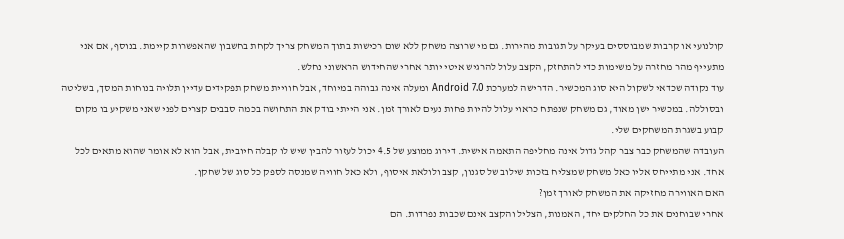קולנועי או קרבות שמבוססים בעיקר על תגובות מהירות. גם מי שרוצה משחק ללא שום רכישות בתוך המשחק צריך לקחת בחשבון שהאפשרות קיימת. בנוסף, אם אני מתעייף מהר מחזרה על משימות כדי להתחזק, הקצב עלול להרגיש איטי יותר אחרי שהחידוש הראשוני נחלש.
עוד נקודה שכדאי לשקול היא סוג המכשיר. הדרישה למערכת Android 7.0 ומעלה אינה גבוהה במיוחד, אבל חוויית משחק תפקידים עדיין תלויה בנוחות המסך, בשליטה ובסוללה. במכשיר ישן מאוד, גם משחק שנפתח כראוי עלול להיות פחות נעים לאורך זמן. אני הייתי בודק את התחושה בכמה סבבים קצרים לפני שאני משקיע בו מקום קבוע בשגרת המשחקים שלי.
העובדה שהמשחק כבר צבר קהל גדול אינה מחליפה התאמה אישית. דירוג ממוצע של 4.5 יכול לעזור להבין שיש לו קבלה חיובית, אבל הוא לא אומר שהוא מתאים לכל אחד. אני מתייחס אליו כאל משחק שמצליח בזכות שילוב של סגנון, קצב ולולאת איסוף, ולא כאל חוויה שמנסה לספק כל סוג של שחקן.
האם האווירה מחזיקה את המשחק לאורך זמן?
אחרי שבוחנים את כל החלקים יחד, האמנות, הצליל והקצב אינם שכבות נפרדות. הם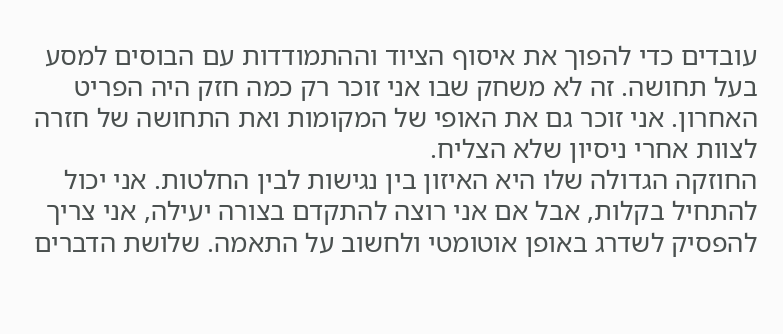עובדים כדי להפוך את איסוף הציוד וההתמודדות עם הבוסים למסע בעל תחושה. זה לא משחק שבו אני זוכר רק כמה חזק היה הפריט האחרון. אני זוכר גם את האופי של המקומות ואת התחושה של חזרה לצוות אחרי ניסיון שלא הצליח.
החוזקה הגדולה שלו היא האיזון בין נגישות לבין החלטות. אני יכול להתחיל בקלות, אבל אם אני רוצה להתקדם בצורה יעילה, אני צריך להפסיק לשדרג באופן אוטומטי ולחשוב על התאמה. שלושת הדברים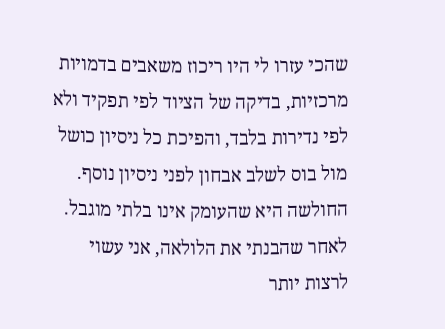שהכי עזרו לי היו ריכוז משאבים בדמויות מרכזיות, בדיקה של הציוד לפי תפקיד ולא לפי נדירות בלבד, והפיכת כל ניסיון כושל מול בוס לשלב אבחון לפני ניסיון נוסף.
החולשה היא שהעומק אינו בלתי מוגבל. לאחר שהבנתי את הלולאה, אני עשוי לרצות יותר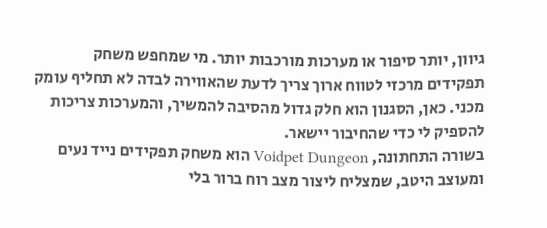גיוון, יותר סיפור או מערכות מורכבות יותר. מי שמחפש משחק תפקידים מרכזי לטווח ארוך צריך לדעת שהאווירה לבדה לא תחליף עומק מכני. כאן, הסגנון הוא חלק גדול מהסיבה להמשיך, והמערכות צריכות להספיק לי כדי שהחיבור יישאר.
בשורה התחתונה, Voidpet Dungeon הוא משחק תפקידים נייד נעים ומעוצב היטב, שמצליח ליצור מצב רוח ברור בלי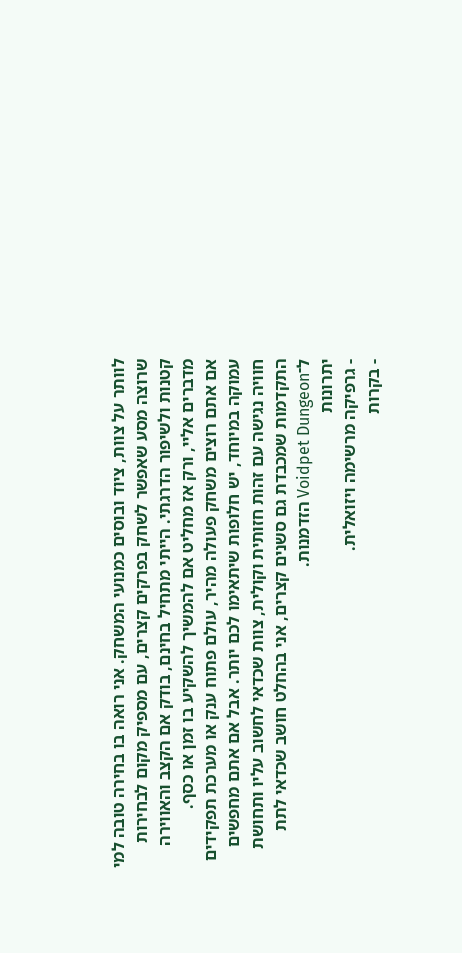לוותר על צוות, ציוד ובוסים כמנועי המשחק. אני רואה בו בחירה טובה למי שרוצה מסע שאפשר לשחק בפרקים קצרים, עם מספיק מקום לבחירות קטנות ולשיפור הדרגתי. הייתי מתחיל בחינם, בודק אם הקצב והאווירה מדברים אליי, ורק אז מחליט אם להמשיך להשקיע בו זמן או כסף.
אם אתם רוצים משחק פעולה מהיר, עולם פתוח ענק או מערכת תפקידים עמוקה במיוחד, יש חלופות שיתאימו לכם יותר. אבל אם אתם מחפשים חוויה נגישה עם זהות חזותית וקולית, צוות שכדאי לחשוב עליו ותחושת התקדמות שמכבדת גם סשנים קצרים, אני בהחלט חושב שכדאי לתת ל־Voidpet Dungeon הזדמנות.
יתרונות
- גרפיקה מרשימה ויזואלית.
- בקרות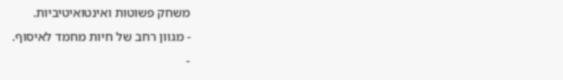משחק פשוטות ואינטואיטיביות.
- מגוון רחב של חיות מחמד לאיסוף.
-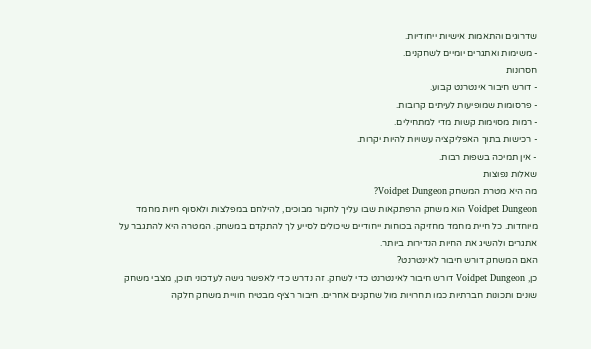שדרוגים והתאמות אישיות ייחודיות.
- משימות ואתגרים יומיים לשחקנים.
חסרונות
- דורש חיבור אינטרנט קבוע.
- פרסומות שמופיעות לעיתים קרובות.
- רמות מסוימות קשות מדי למתחילים.
- רכישות בתוך האפליקציה עשויות להיות יקרות.
- אין תמיכה בשפות רבות.
שאלות נפוצות
מה היא מטרת המשחק Voidpet Dungeon?
Voidpet Dungeon הוא משחק הרפתקאות שבו עליך לחקור מבוכים, להילחם במפלצות ולאסוף חיות מחמד מיוחדות. כל חיית מחמד מחזיקה בכוחות ייחודיים שיכולים לסייע לך להתקדם במשחק. המטרה היא להתגבר על אתגרים ולהשיג את החיות הנדירות ביותר.
האם המשחק דורש חיבור לאינטרנט?
כן, Voidpet Dungeon דורש חיבור לאינטרנט כדי לשחק. זה נדרש כדי לאפשר גישה לעדכוני תוכן, מצבי משחק שונים ותכונות חברתיות כמו תחרויות מול שחקנים אחרים. חיבור רציף מבטיח חוויית משחק חלקה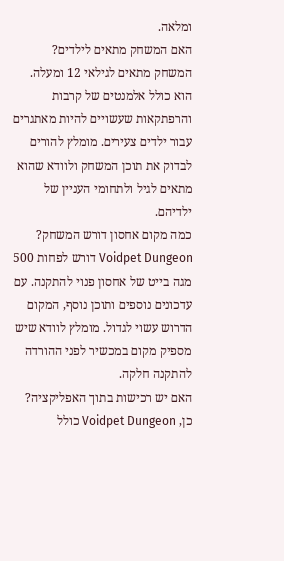ומלאה.
האם המשחק מתאים לילדים?
המשחק מתאים לגילאי 12 ומעלה. הוא כולל אלמנטים של קרבות והרפתקאות שעשויים להיות מאתגרים עבור ילדים צעירים. מומלץ להורים לבדוק את תוכן המשחק ולוודא שהוא מתאים לגיל ולתחומי העניין של ילדיהם.
כמה מקום אחסון דורש המשחק?
Voidpet Dungeon דורש לפחות 500 מגה בייט של אחסון פנוי להתקנה. עם עדכונים נוספים ותוכן נוסף, המקום הדרוש עשוי לגדול. מומלץ לוודא שיש מספיק מקום במכשיר לפני ההורדה להתקנה חלקה.
האם יש רכישות בתוך האפליקציה?
כן, Voidpet Dungeon כולל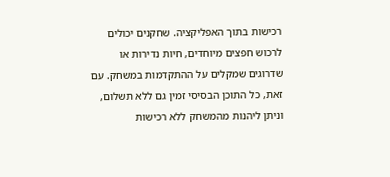רכישות בתוך האפליקציה. שחקנים יכולים לרכוש חפצים מיוחדים, חיות נדירות או שדרוגים שמקלים על ההתקדמות במשחק. עם זאת, כל התוכן הבסיסי זמין גם ללא תשלום, וניתן ליהנות מהמשחק ללא רכישות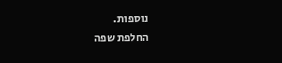נוספות.
החלפת שפה